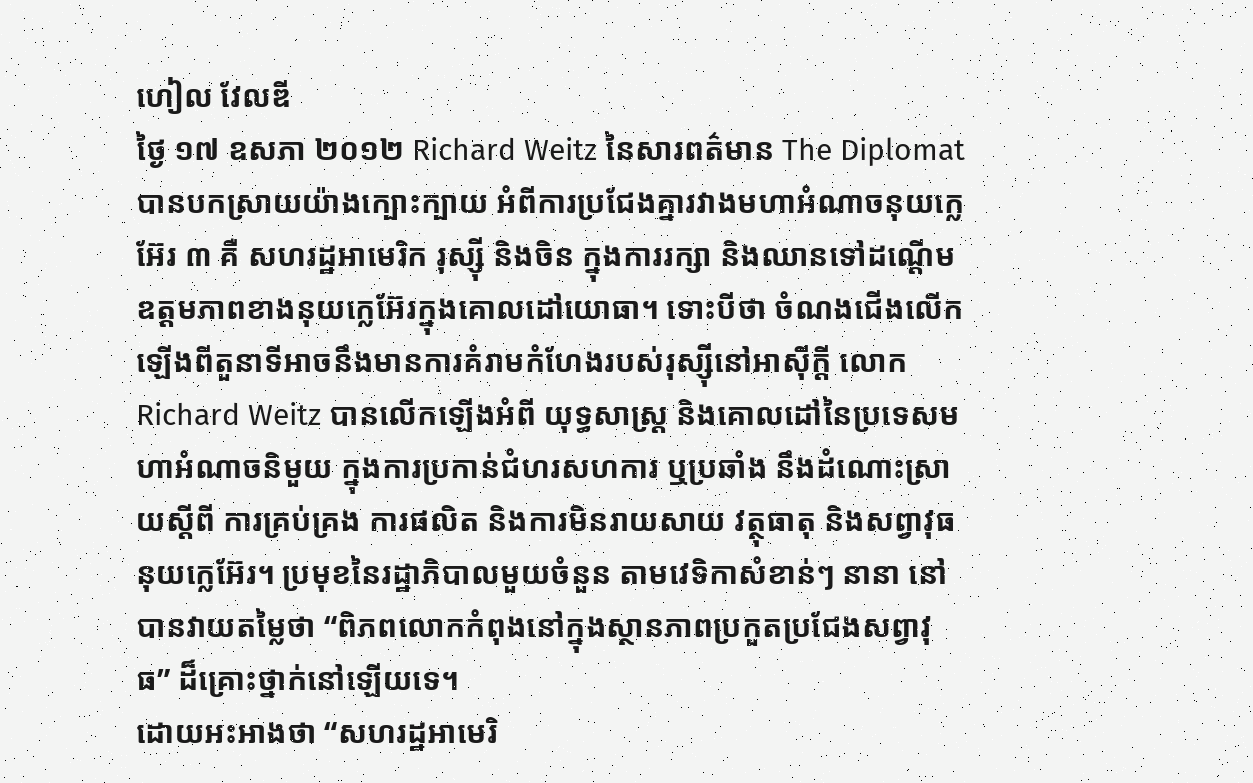ហៀល វែលឌី
ថ្ងៃ ១៧ ឧសភា ២០១២ Richard Weitz នៃសារពត៌មាន The Diplomat បានបកស្រាយយ៉ាងក្បោះក្បាយ អំពីការប្រជែងគ្នារវាងមហាអំណាចនុយក្លេអ៊ែរ ៣ គឺ សហរដ្ឋអាមេរិក រុស្ស៊ី និងចិន ក្នុងការរក្សា និងឈានទៅដណ្តើមឧត្តមភាពខាងនុយក្លេអ៊ែរក្នុងគោលដៅយោធា។ ទោះបីថា ចំណងជើងលើកឡើងពីតួនាទីអាចនឹងមានការគំរាមកំហែងរបស់រុស្ស៊ីនៅអាស៊ីក្តី លោក Richard Weitz បានលើកឡើងអំពី យុទ្ធសាស្ត្រ និងគោលដៅនៃប្រទេសមហាអំណាចនិមួយ ក្នុងការប្រកាន់ជំហរសហការ ឬប្រឆាំង នឹងដំណោះស្រាយស្តីពី ការគ្រប់គ្រង ការផលិត និងការមិនរាយសាយ វត្ថុធាតុ និងសព្វាវុធ នុយក្លេអ៊ែរ។ ប្រមុខនៃរដ្ឋាភិបាលមួយចំនួន តាមវេទិកាសំខាន់ៗ នានា នៅបានវាយតម្លៃថា “ពិភពលោកកំពុងនៅក្នុងស្ថានភាពប្រកួតប្រជែងសព្វាវុធ” ដ៏គ្រោះថ្នាក់នៅឡើយទេ។
ដោយអះអាងថា “សហរដ្ឋអាមេរិ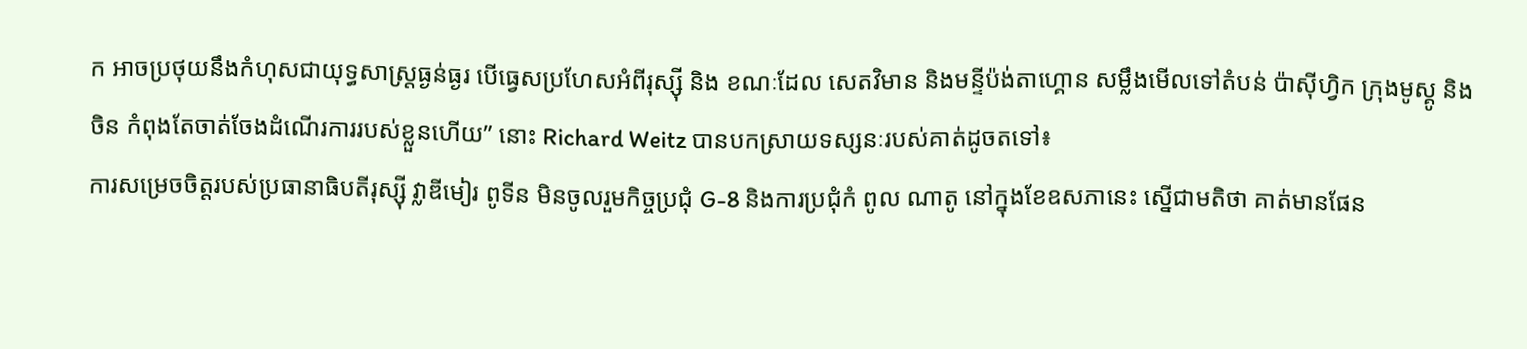ក អាចប្រថុយនឹងកំហុសជាយុទ្ធសាស្ត្រធ្ងន់ធ្ងរ បើធ្វេសប្រហែសអំពីរុស្ស៊ី និង ខណៈដែល សេតវិមាន និងមន្ទីប៉ង់តាហ្គោន សម្លឹងមើលទៅតំបន់ ប៉ាស៊ីហ្វិក ក្រុងមូស្គូ និងចិន កំពុងតែចាត់ចែងដំណើរការរបស់ខ្លួនហើយ” នោះ Richard Weitz បានបកស្រាយទស្សនៈរបស់គាត់ដូចតទៅ៖
ការសម្រេចចិត្តរបស់ប្រធានាធិបតីរុស្ស៊ី វ្លាឌីមៀរ ពូទីន មិនចូលរួមកិច្ចប្រជុំ G-8 និងការប្រជុំកំ ពូល ណាតូ នៅក្នុងខែឧសភានេះ ស្នើជាមតិថា គាត់មានផែន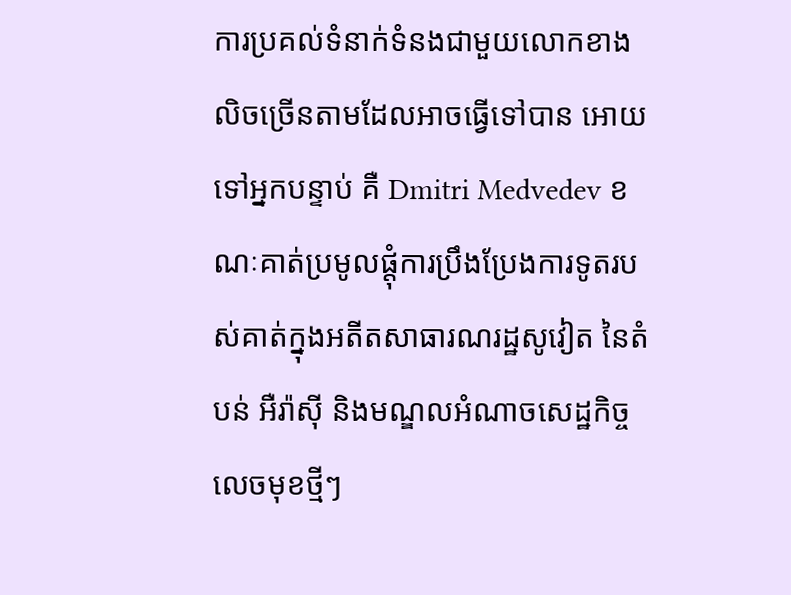ការប្រគល់ទំនាក់ទំនងជាមួយលោកខាងលិចច្រើនតាមដែលអាចធ្វើទៅបាន អោយទៅអ្នកបន្ទាប់ គឺ Dmitri Medvedev ខណៈគាត់ប្រមូលផ្តុំការប្រឹងប្រែងការទូតរបស់គាត់ក្នុងអតីតសាធារណរដ្ឋសូវៀត នៃតំបន់ អឺរ៉ាស៊ី និងមណ្ឌលអំណាចសេដ្ឋកិច្ចលេចមុខថ្មីៗ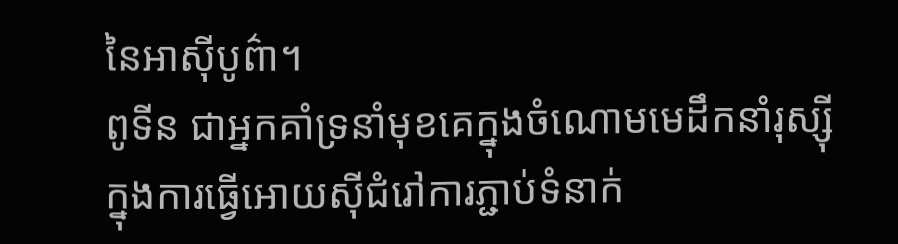នៃអាស៊ីបូព៌ា។
ពូទីន ជាអ្នកគាំទ្រនាំមុខគេក្នុងចំណោមមេដឹកនាំរុស្ស៊ី ក្នុងការធ្វើអោយស៊ីជំរៅការភ្ជាប់ទំនាក់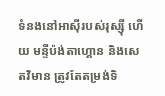ទំនងនៅអាស៊ីរបស់រុស្ស៊ី ហើយ មន្ទីប៉ង់តាហ្គោន និងសេតវិមាន ត្រូវតែតម្រង់ទិ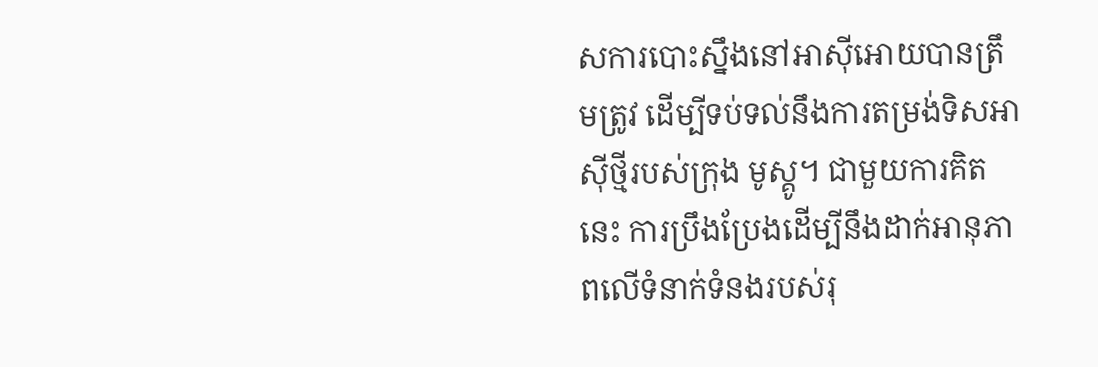សការបោះស្នឹងនៅអាស៊ីអោយបានត្រឹមត្រូវ ដើម្បីទប់ទល់នឹងការតម្រង់ទិសអាស៊ីថ្មីរបស់ក្រុង មូស្គូ។ ជាមួយការគិតនេះ ការប្រឹងប្រែងដើម្បីនឹងដាក់អានុភាពលើទំនាក់ទំនងរបស់រុ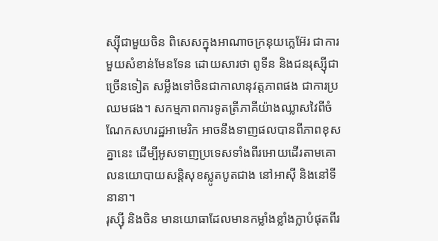ស្ស៊ីជាមួយចិន ពិសេសក្នុងអាណាចក្រនុយក្លេអ៊ែរ ជាការមួយសំខាន់មែនទែន ដោយសារថា ពូទីន និងជនរុស្ស៊ីជាច្រើនទៀត សម្លឹងទៅចិនជាកាលានុវត្តភាពផង ជាការប្រឈមផង។ សកម្មភាពការទូតត្រីភាគីយ៉ាងឈ្លាសវៃពីចំណែកសហរដ្ឋអាមេរិក អាចនឹងទាញផលបានពីភាពខុសគ្នានេះ ដើម្បីអូសទាញប្រទេសទាំងពីរអោយដើរតាមគោលនយោបាយសន្តិសុខស្លូតបូតជាង នៅអាស៊ី និងនៅទីនានា។
រុស្ស៊ី និងចិន មានយោធាដែលមានកម្លាំងខ្លាំងក្លាបំផុតពីរ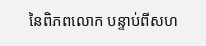នៃពិភពលោក បន្ទាប់ពីសហ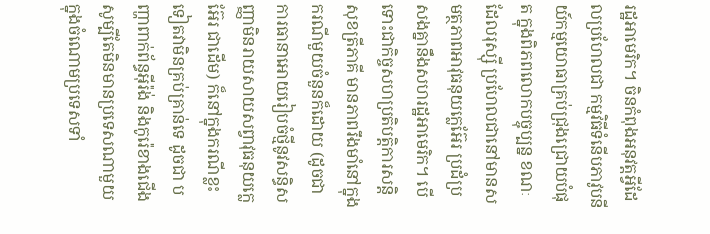រដ្ឋអាមេរិក។ ចិនកំពុងអនុវត្តអ្វីដែលប្រហែលជា កម្មវិធីទំនើបភាវូបនីយ៍កម្មយោធាគ្រប់ជ្រុងជ្រោយបំផុត ក្នុងពិភពលោកបច្ចុប្បន្ន ខណៈដែលរុស្ស៊ី ប្រហែលជានៅមានសមត្ថភាពអាវុធនុយក្លេអ៊ែរ ប្រដំប្រសងគ្នានឹងសហរដ្ឋអាមេរិក។ បើទោះជាកិច្ចសហប្រតិបត្តិការសន្តិសុខត្រីភាគី មានភាពរឹងមាំនៅក្នុងករណីមួយចំនួនក៏ដោយ (ដូចជា ការធានាអោយរៀបចំថ្មីនូវសន្ធិសញ្ញាមិនរាយសាយសព្វាវុធនុយក្លេអ៊ែរ ជាដើម) ក៏នៅក្នុងករណីខ្លះទៀតវាមិនគ្រប់គ្រាន់ទេ ដូចជា បញ្ហាពាក់ព័ន្ធអ៊ីរ៉ង់ និងកូរ៉េខាងជើង សូម្បីតែមិនមានប្រទេសណាមួយ ក្នុងចំណោមប្រទេសទាំ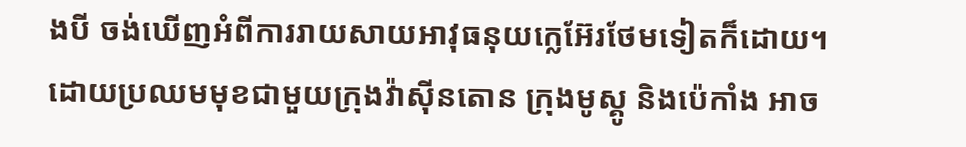ងបី ចង់ឃើញអំពីការរាយសាយអាវុធនុយក្លេអ៊ែរថែមទៀតក៏ដោយ។
ដោយប្រឈមមុខជាមួយក្រុងវ៉ាស៊ីនតោន ក្រុងមូស្គូ និងប៉េកាំង អាច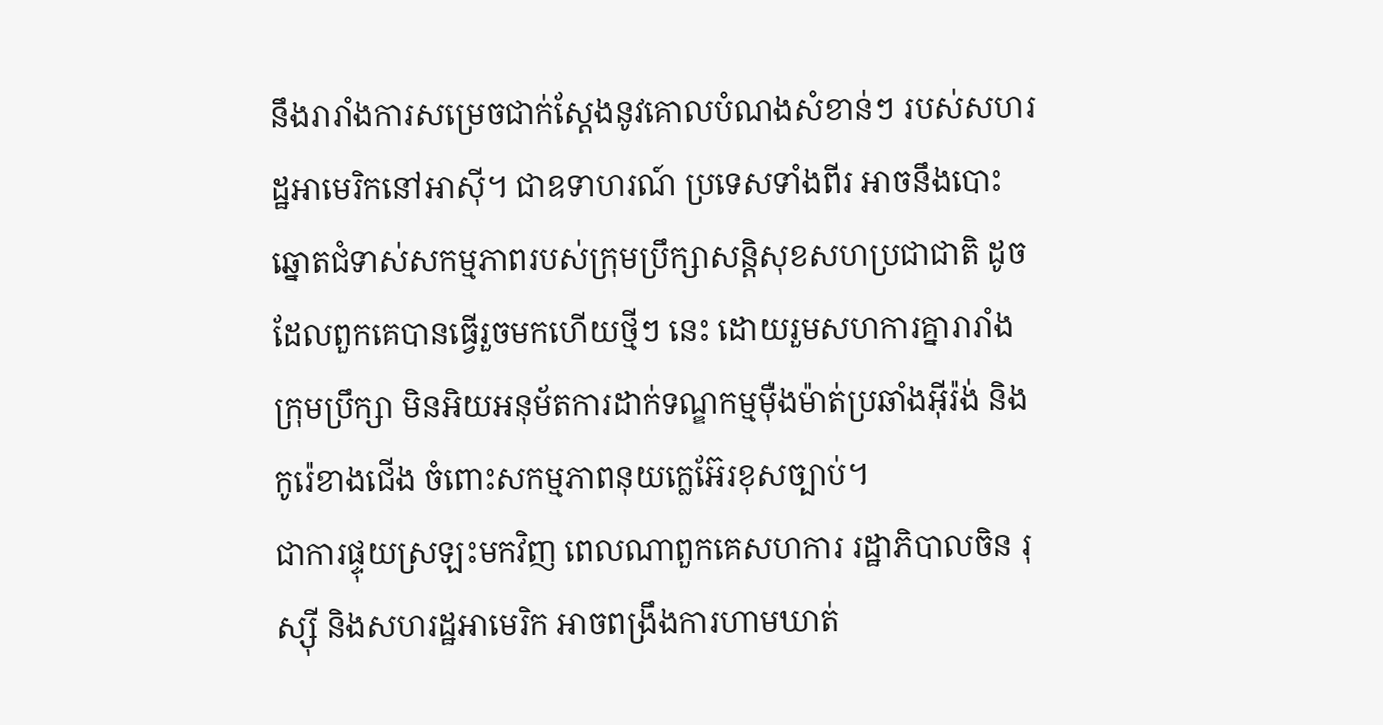នឹងរារាំងការសម្រេចជាក់ស្តែងនូវគោលបំណងសំខាន់ៗ របស់សហរដ្ឋអាមេរិកនៅអាស៊ី។ ជាឧទាហរណ៍ ប្រទេសទាំងពីរ អាចនឹងបោះឆ្នោតជំទាស់សកម្មភាពរបស់ក្រុមប្រឹក្សាសន្តិសុខសហប្រជាជាតិ ដូចដែលពួកគេបានធ្វើរួចមកហើយថ្មីៗ នេះ ដោយរួមសហការគ្នារារាំងក្រុមប្រឹក្សា មិនអិយអនុម័តការដាក់ទណ្ឌកម្មម៉ឺងម៉ាត់ប្រឆាំងអ៊ីរ៉ង់ និងកូរ៉េខាងជើង ចំពោះសកម្មភាពនុយក្លេអ៊ែរខុសច្បាប់។
ជាការផ្ទុយស្រឡះមកវិញ ពេលណាពួកគេសហការ រដ្ឋាភិបាលចិន រុស្ស៊ី និងសហរដ្ឋអាមេរិក អាចពង្រឹងការហាមឃាត់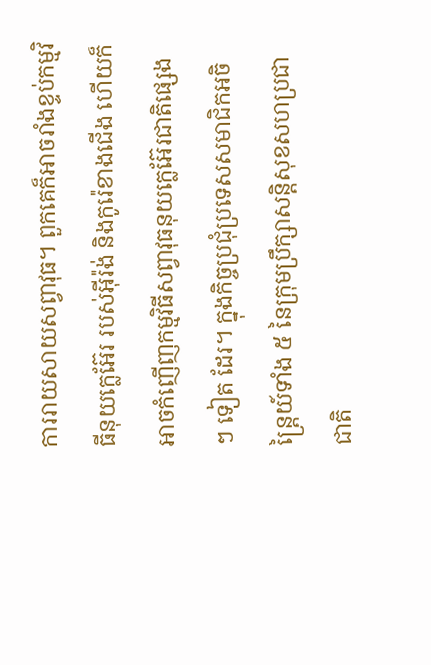ការរាយសាយសព្វាវុធ។ ពួកគេក៏អាចរាំងខ្ទប់កម្មវិធីនុយក្លេអ៊ែរ របស់អ៊ីរ៉ង់ និងកូរ៉េខាងជើង ហើយក៏អាចកំញើញកម្មវិធីសព្វាវុធនុយក្លេអ៊ែរជាតិផ្សេងៗ ទៀត ដែរ។ ក្នុងកិច្ចប្រជុំប្រទេសសមាជិកអចិន្ត្រៃយ៍ទាំង ៥ នៃក្រុមប្រឹក្សាសន្តិសុខសហប្រជាជាតិ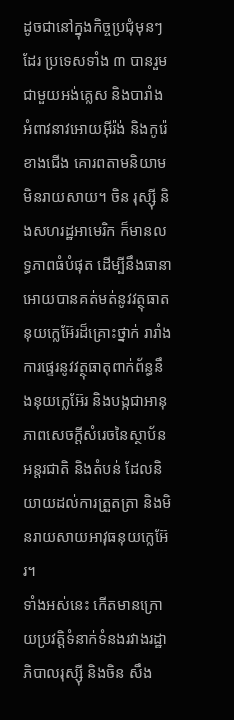ដូចជានៅក្នុងកិច្ចប្រជុំមុនៗ ដែរ ប្រទេសទាំង ៣ បានរួមជាមួយអង់គ្លេស និងបារាំង អំពាវនាវអោយអ៊ីរ៉ង់ និងកូរ៉េខាងជើង គោរពតាមនិយាមមិនរាយសាយ។ ចិន រុស្ស៊ី និងសហរដ្ឋអាមេរិក ក៏មានលទ្ធភាពធំបំផុត ដើម្បីនឹងធានាអោយបានគត់មត់នូវវត្ថុធាតនុយក្លេអ៊ែរដ៏គ្រោះថ្នាក់ រារាំងការផ្ទេរនូវវត្ថុធាតុពាក់ព័ន្ធនឹងនុយក្លេអ៊ែរ និងបង្កជាអានុភាពសេចក្តីសំរេចនៃស្ថាប័នអន្តរជាតិ និងតំបន់ ដែលនិយាយដល់ការត្រួតត្រា និងមិនរាយសាយអាវុធនុយក្លេអ៊ែរ។
ទាំងអស់នេះ កើតមានក្រោយប្រវត្តិទំនាក់ទំនងរវាងរដ្ឋាភិបាលរុស្ស៊ី និងចិន សឹង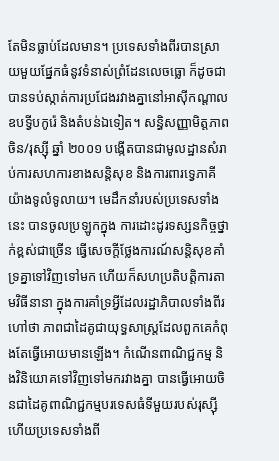តែមិនធ្លាប់ដែលមាន។ ប្រទេសទាំងពីរបានស្រាយមួយផ្នែកធំនូវទំនាស់ព្រំដែនលេចធ្លោ ក៏ដូចជា បានទប់ស្កាត់ការប្រជែងរវាងគ្នានៅអាស៊ីកណ្តាល ឧបទ្វីបកូរ៉េ និងតំបន់ឯទៀត។ សន្ធិសញ្ញាមិត្តភាពចិន/រុស្ស៊ី ឆ្នាំ ២០០១ បង្កើតបានជាមូលដ្ឋានសំរាប់ការសហការខាងសន្តិសុខ និងការពារទ្វេភាគីយ៉ាងទូលំទូលាយ។ មេដឹកនាំរបស់ប្រទេសទាំងនេះ បានចូលប្រឡូកក្នុង ការដោះដូរទស្សនកិច្ចថ្នាក់ខ្ពស់ជាច្រើន ធ្វើសេចក្តីថ្លែងការណ៍សន្តិសុខគាំទ្រគ្នាទៅវិញទៅមក ហើយក៏សហប្រតិបត្តិការតាមវិធីនានា ក្នុងការគាំទ្រអ្វីដែលរដ្ឋាភិបាលទាំងពីរហៅថា ភាពជាដៃគូជាយុទ្ធសាស្ត្រដែលពួកគេកំពុងតែធ្វើអោយមានឡើង។ កំណើនពាណិជ្ជកម្ម និងវិនិយោគទៅវិញទៅមករវាងគ្នា បានធ្វើអោយចិនជាដៃគូពាណិជ្ជកម្មបរទេសធំទីមួយរបស់រុស្ស៊ី ហើយប្រទេសទាំងពី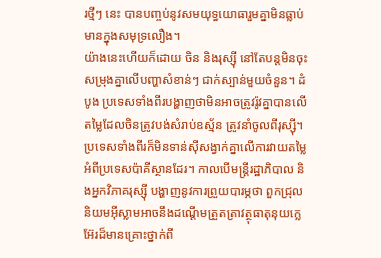រថ្មីៗ នេះ បានបញ្ចប់នូវសមយុទ្ធយោធារួមគ្នាមិនធ្លាប់មានក្នុងសមុទ្រលឿង។
យ៉ាងនេះហើយក៏ដោយ ចិន និងរុស្ស៊ី នៅតែបន្តមិនចុះសម្រុងគ្នាលើបញ្ហាសំខាន់ៗ ជាក់ស្បាន់មួយចំនួន។ ដំបូង ប្រទេសទាំងពីរបង្ហាញថាមិនអាចត្រូវរ៉ូវគ្នាបានលើតម្លៃដែលចិនត្រូវបង់សំរាប់ឧស្ម័ន ត្រូវនាំចូលពីរុស្ស៊ី។ ប្រទេសទាំងពីរក៏មិនទាន់ស៊ីសង្វាក់គ្នាលើការវាយតម្លៃអំពីប្រទេសប៉ាគីស្ថានដែរ។ កាលបើមន្ត្រីរដ្ឋាភិបាល និងអ្នកវិភាគរុស្ស៊ី បង្ហាញនូវការព្រួយបារម្ភថា ពួកជ្រុលនិយមអ៊ីស្លាមអាចនឹងដណ្តើមត្រួតត្រាវត្ថុធាតុនុយក្លេអ៊ែរដ៏មានគ្រោះថ្នាក់ពី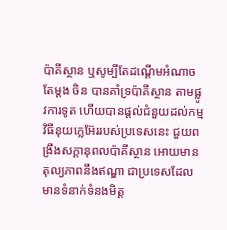ប៉ាគីស្ថាន ឬសូម្បីតែដណ្តើមអំណាចតែម្តង ចិន បានគាំទ្រប៉ាគីស្ថាន តាមផ្លូវការទូត ហើយបានផ្តល់ជំនួយដល់កម្មវិធីនុយក្លេអ៊ែររបស់ប្រទេសនេះ ជួយពង្រឹងសក្តានុពលប៉ាគីស្ថាន អោយមានតុល្យភាពនឹងឥណ្ឌា ជាប្រទេសដែលមានទំនាក់ទំនងមិត្ត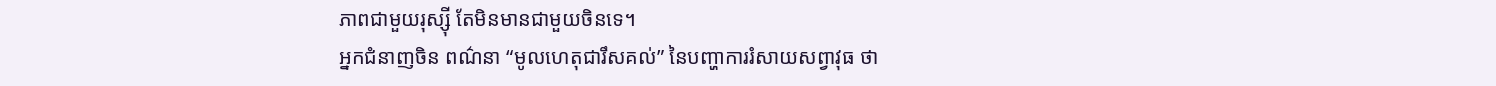ភាពជាមួយរុស្ស៊ី តែមិនមានជាមួយចិនទេ។
អ្នកជំនាញចិន ពណ៌នា “មូលហេតុជារឹសគល់” នៃបញ្ហាការរំសាយសព្វាវុធ ថា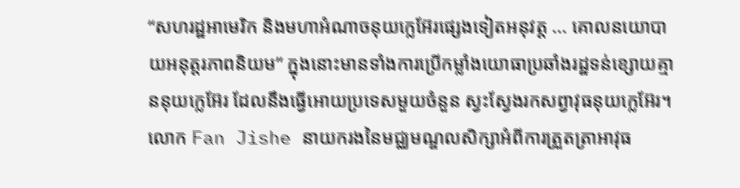“សហរដ្ឋអាមេរិក និងមហាអំណាចនុយក្លេអ៊ែរផ្សេងទៀតអនុវត្ត ... គោលនយោបាយអនុត្តរភាពនិយម” ក្នុងនោះមានទាំងការប្រើកម្លាំងយោធាប្រឆាំងរដ្ឋទន់ខ្សោយគ្មាននុយក្លេអ៊ែរ ដែលនឹងធ្វើអោយប្រទេសមួយចំនួន ស្វះស្វែងរកសព្វាវុធនុយក្លេអ៊ែរ។ លោក Fan Jishe នាយករងនៃមជ្ឈមណ្ឌលសិក្សាអំពីការត្រួតត្រាអាវុធ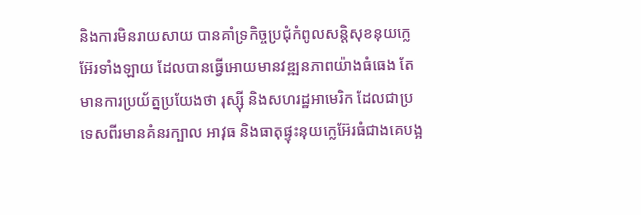និងការមិនរាយសាយ បានគាំទ្រកិច្ចប្រជុំកំពូលសន្តិសុខនុយក្លេអ៊ែរទាំងឡាយ ដែលបានធ្វើអោយមានវឌ្ឍនភាពយ៉ាងធំធេង តែមានការប្រយ័ត្នប្រយែងថា រុស្ស៊ី និងសហរដ្ឋអាមេរិក ដែលជាប្រទេសពីរមានគំនរក្បាល អាវុធ និងធាតុផ្ទុះនុយក្លេអ៊ែរធំជាងគេបង្អ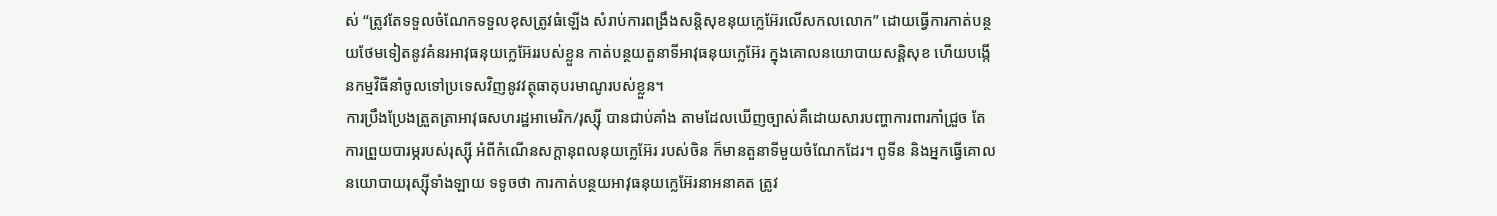ស់ “ត្រូវតែទទួលចំណែកទទួលខុសត្រូវធំឡើង សំរាប់ការពង្រឹងសន្តិសុខនុយក្លេអ៊ែរលើសកលលោក” ដោយធ្វើការកាត់បន្ថយថែមទៀតនូវគំនរអាវុធនុយក្លេអ៊ែររបស់ខ្លួន កាត់បន្ថយតួនាទីអាវុធនុយក្លេអ៊ែរ ក្នុងគោលនយោបាយសន្តិសុខ ហើយបង្កើនកម្មវិធីនាំចូលទៅប្រទេសវិញនូវវត្ថុធាតុបរមាណូរបស់ខ្លួន។
ការប្រឹងប្រែងត្រួតត្រាអាវុធសហរដ្ឋអាមេរិក/រុស្ស៊ី បានជាប់គាំង តាមដែលឃើញច្បាស់គឺដោយសារបញ្ហាការពារកាំជ្រួច តែ ការព្រួយបារម្ភរបស់រុស្ស៊ី អំពីកំណើនសក្តានុពលនុយក្លេអ៊ែរ របស់ចិន ក៏មានតួនាទីមួយចំណែកដែរ។ ពូទីន និងអ្នកធ្វើគោលនយោបាយរុស្ស៊ីទាំងឡាយ ទទូចថា ការកាត់បន្ថយអាវុធនុយក្លេអ៊ែរនាអនាគត ត្រូវ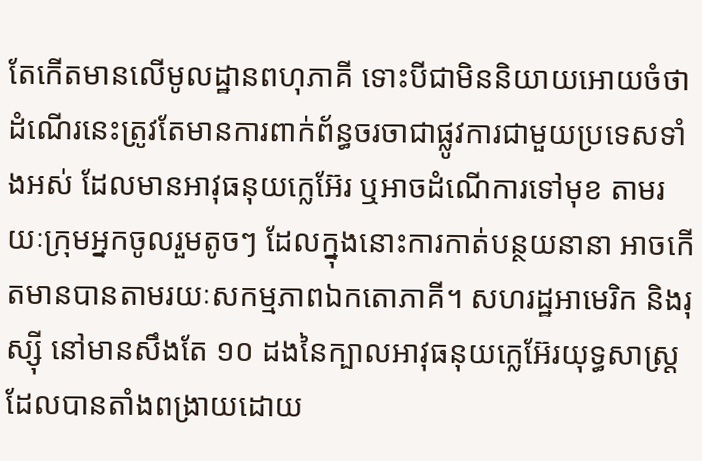តែកើតមានលើមូលដ្ឋានពហុភាគី ទោះបីជាមិននិយាយអោយចំថា ដំណើរនេះត្រូវតែមានការពាក់ព័ន្ធចរចាជាផ្លូវការជាមួយប្រទេសទាំងអស់ ដែលមានអាវុធនុយក្លេអ៊ែរ ឬអាចដំណើការទៅមុខ តាមរយៈក្រុមអ្នកចូលរួមតូចៗ ដែលក្នុងនោះការកាត់បន្ថយនានា អាចកើតមានបានតាមរយៈសកម្មភាពឯកតោភាគី។ សហរដ្ឋអាមេរិក និងរុស្ស៊ី នៅមានសឹងតែ ១០ ដងនៃក្បាលអាវុធនុយក្លេអ៊ែរយុទ្ធសាស្ត្រដែលបានតាំងពង្រាយដោយ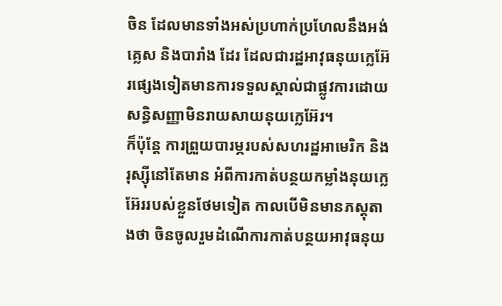ចិន ដែលមានទាំងអស់ប្រហាក់ប្រហែលនឹងអង់គ្លេស និងបារាំង ដែរ ដែលជារដ្ឋអាវុធនុយក្លេអ៊ែរផ្សេងទៀតមានការទទួលស្គាល់ជាផ្លូវការដោយ សន្ធិសញ្ញាមិនរាយសាយនុយក្លេអ៊ែរ។
ក៏ប៉ុន្តែ ការព្រួយបារម្ភរបស់សហរដ្ឋអាមេរិក និងរុស្ស៊ីនៅតែមាន អំពីការកាត់បន្ថយកម្លាំងនុយក្លេអ៊ែររបស់ខ្លួនថែមទៀត កាលបើមិនមានភស្តុតាងថា ចិនចូលរួមដំណើការកាត់បន្ថយអាវុធនុយ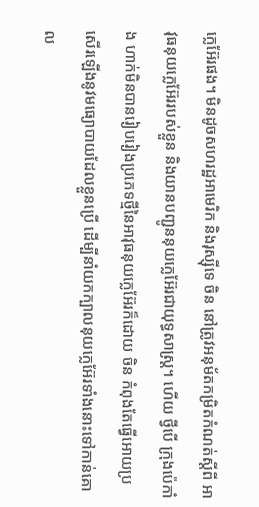ក្លេអ៊ែរផង។ មិនដូចសហរដ្ឋអាមេរិក និងរុស្ស៊ីទេ ចិន នៅត្រូវអនុម័តកម្រិតកំណត់ស្តីពី អាវុធនុយក្លេអ៊ែររបស់ខ្លួន និងយានបញ្ជូននុយក្លេអ៊ែរជាយុទ្ធសាស្ត្រ។ ហើយ ថ្វីបើ ក្រុងប៉េកាំង ហាក់មិនបានរៀបរៀងប្រភេទថ្មីនៃអាវុធនុយក្លេអ៊ែរក៏ដោយ ចិន កំពុងតែធ្វើអោយប្រសើរឡើងនូវមធ្យោបាយដែលខ្លួនប្រើ ដើម្បីនាំយកក្បាលនុយក្លេអ៊ែរទាំងនោះទៅកាន់គោល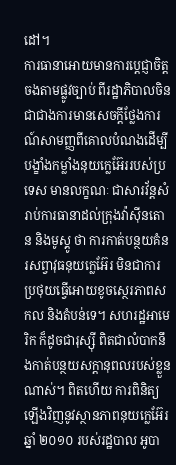ដៅ។
ការធានាអោយមានការប្តេជ្ញាចិត្តចងតាមផ្លូវច្បាប់ ពីរដ្ឋាភិបាលចិន ជាជាងការមានសេចក្តីថ្លែងការណ៍សាមញ្ញពីគោលបំណងដើម្បីបង្ខាំងកម្លាំងនុយក្លេអ៊ែររបស់ប្រទេស មានលក្ខណៈ ជាសារវ័ន្តសំរាប់ការធានាដល់ក្រុងវ៉ាស៊ីនតោន និងមូស្គូ ថា ការកាត់បន្ថយគំនរសព្វាវុធនុយក្លេអ៊ែរ មិនជាការប្រថុយធ្វើអោយខូចស្ថេរភាពសកល និងតំបន់ទេ។ សហរដ្ឋអាមេរិក ក៏ដូចជារុស្ស៊ី ពិតជាលំបាកនឹងកាត់បន្ថយសក្តានុពលរបស់ខ្លួនណាស់។ ពិតហើយ ការពិនិត្យឡើងវិញនូវស្ថានភាពនុយក្លេអ៊ែរឆ្នាំ ២០១០ របស់រដ្ឋបាល អូបា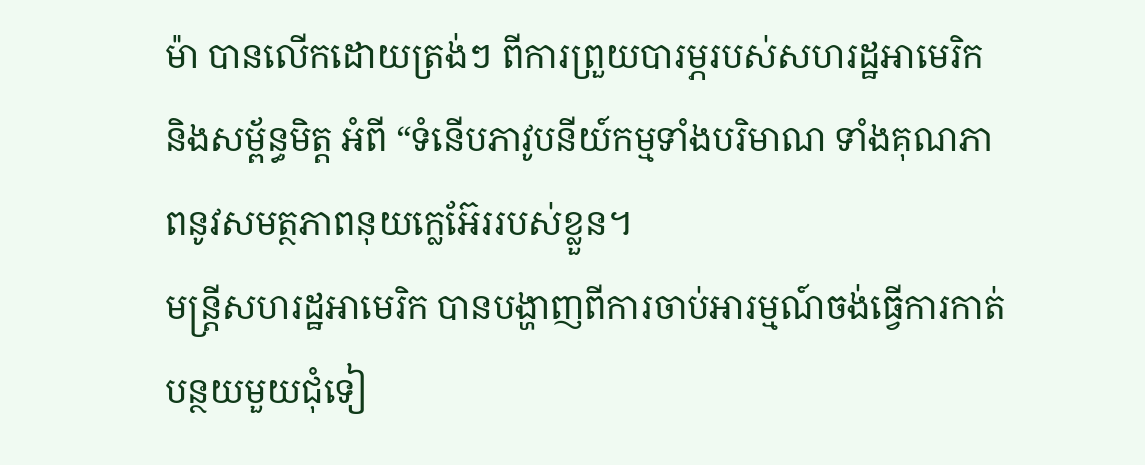ម៉ា បានលើកដោយត្រង់ៗ ពីការព្រួយបារម្ភរបស់សហរដ្ឋអាមេរិក និងសម្ព័ន្ធមិត្ត អំពី “ទំនើបភាវូបនីយ៍កម្មទាំងបរិមាណ ទាំងគុណភាពនូវសមត្ថភាពនុយក្លេអ៊ែររបស់ខ្លួន។
មន្ត្រីសហរដ្ឋអាមេរិក បានបង្ហាញពីការចាប់អារម្មណ៍ចង់ធ្វើការកាត់បន្ថយមួយជុំទៀ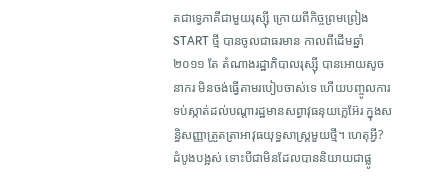តជាទ្វេភាគីជាមួយរុស្ស៊ី ក្រោយពីកិច្ចព្រមព្រៀង START ថ្មី បានចូលជាធរមាន កាលពីដើមឆ្នាំ ២០១១ តែ តំណាងរដ្ឋាភិបាលរុស្ស៊ី បានអោយសូចនាករ មិនចង់ធ្វើតាមរបៀបចាស់ទេ ហើយបញ្ចូលការទប់ស្កាត់ដល់បណ្តារដ្ឋមានសព្វាវុធនុយក្លេអ៊ែរ ក្នុងសន្ធិសញ្ញាត្រួតត្រាអាវុធយុទ្ធសាស្ត្រមួយថ្មី។ ហេតុអ្វី? ដំបូងបង្អស់ ទោះបីជាមិនដែលបាននិយាយជាផ្លូ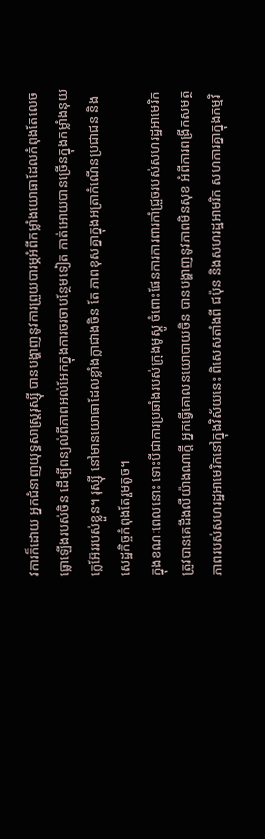វការក៏ដោយ អ្នកជំនាញយុទ្ធសាស្ត្ររុស្ស៊ី បានបង្ហាញនូវការព្រួយបារម្ភអំពីកម្លាំងយោធាដែលកំពុងតែលេចធ្លោឡើងរបស់ចិន ដើម្បីពន្យល់ពីភាពអល់អែកក្នុងការចរចាបន្ថែមទៀត កាត់អោយបានច្រើនក្នុងកម្លាំងនុយក្លេអ៊ែររបស់ខ្លួន។ រុស្ស៊ី នៅមានយោធាដែលខ្លាំងក្លាជាងចិន តែ ភាពខុសគ្នាក្នុងអត្រាកំណើនប្រជាជន និងសេដ្ឋកិច្ចកំពុងតែរួមតូច។
ក្នុងខណៈពេលនោះ ទោះបីជាការប្រឆាំងរបស់ក្រុងមូស្គូ ចំពោះផែនការការពារកាំជ្រួចរបស់សហរដ្ឋអាមេរិក ត្រូវបានគេដឹងលឺយ៉ាងណាក្តី អ្នកធ្វើគោលនយោបាយចិន បានបង្ហាញនូវភាពមិនសុខ អំពីការពង្រីកសមត្ថភាពរបស់សហរដ្ឋអាមេរិកនៅក្នុងវិស័យនេះ ពិសេសតាំងពី ជប៉ុន និងសហរដ្ឋអាមរិក សហការគ្នាក្នុងកម្មវិ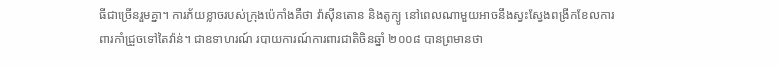ធីជាច្រើនរួមគ្នា។ ការភ័យខ្លាចរបស់ក្រុងប៉េកាំងគឺថា វ៉ាស៊ីនតោន និងតូក្យូ នៅពេលណាមួយអាចនឹងស្វះស្វែងពង្រីកខែលការពារកាំជ្រួចទៅតៃវ៉ាន់។ ជាឧទាហរណ៍ របាយការណ៍ការពារជាតិចិនឆ្នាំ ២០០៨ បានព្រមានថា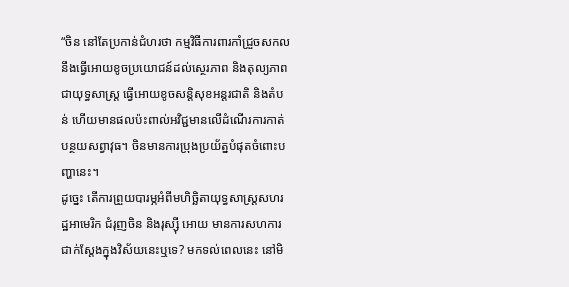“ចិន នៅតែប្រកាន់ជំហរថា កម្មវិធីការពារកាំជ្រួចសកល នឹងធ្វើអោយខូចប្រយោជន៍ដល់ស្ថេរភាព និងតុល្យភាពជាយុទ្ធសាស្ត្រ ធ្វើអោយខូចសន្តិសុខអន្តរជាតិ និងតំបន់ ហើយមានផលប៉ះពាល់អវិជ្ជមានលើដំណើរការកាត់បន្ថយសព្វាវុធ។ ចិនមានការប្រុងប្រយ័ត្នបំផុតចំពោះបញ្ហានេះ។
ដូច្នេះ តើការព្រួយបារម្ភអំពីមហិច្ឆិតាយុទ្ធសាស្ត្រសហរដ្ឋអាមេរិក ជំរុញចិន និងរុស្ស៊ី អោយ មានការសហការជាក់ស្តែងក្នុងវិស័យនេះឬទេ? មកទល់ពេលនេះ នៅមិ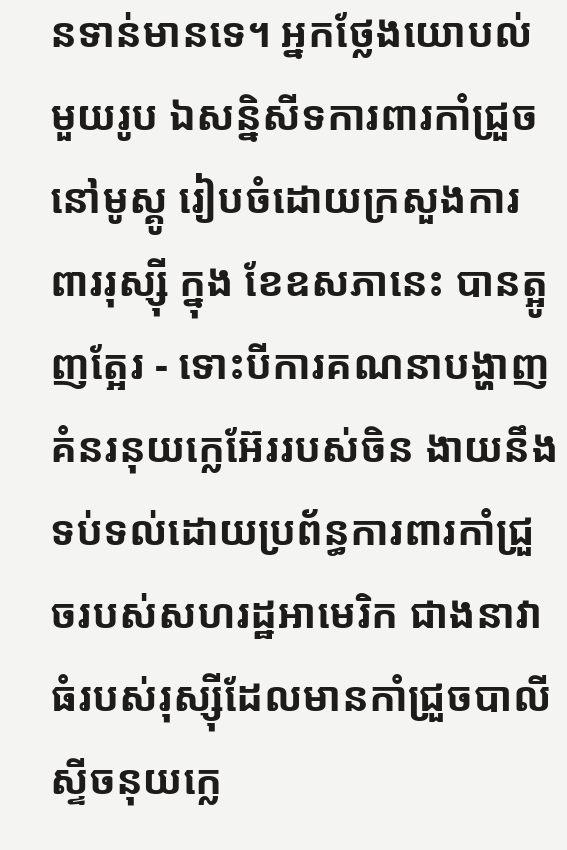នទាន់មានទេ។ អ្នកថ្លែងយោបល់មួយរូប ឯសន្និសីទការពារកាំជ្រួចនៅមូស្គូ រៀបចំដោយក្រសួងការពាររុស្ស៊ី ក្នុង ខែឧសភានេះ បានត្អូញត្អែរ - ទោះបីការគណនាបង្ហាញគំនរនុយក្លេអ៊ែររបស់ចិន ងាយនឹងទប់ទល់ដោយប្រព័ន្ធការពារកាំជ្រួចរបស់សហរដ្ឋអាមេរិក ជាងនាវាធំរបស់រុស្ស៊ីដែលមានកាំជ្រួចបាលីស្ទីចនុយក្លេ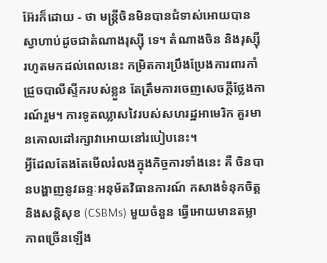អ៊ែរក៏ដោយ - ថា មន្ត្រីចិនមិនបានជំទាស់អោយបានស្វាហាប់ដូចជាតំណាងរុស្ស៊ី ទេ។ តំណាងចិន និងរុស្ស៊ី រហូតមកដល់ពេលនេះ កម្រិតការប្រឹងប្រែងការពារកាំជ្រួចបាលីស្ទីករបស់ខ្លួន តែត្រឹមការចេញសេចក្តីថ្លែងការណ៍រួម។ ការទូតឈ្លាសវៃរបស់សហរដ្ឋអាមេរិក គួរមានគោលដៅរក្សាវាអោយនៅរបៀបនេះ។
អ្វីដែលតែងតែមើលរំលងក្នុងកិច្ចការទាំងនេះ គឺ ចិនបានបង្ហាញនូវឆន្ទៈអនុម័តវិធានការណ៍ កសាងទំនុកចិត្ត និងសន្តិសុខ (CSBMs) មួយចំនួន ធ្វើអោយមានតម្លាភាពច្រើនឡើង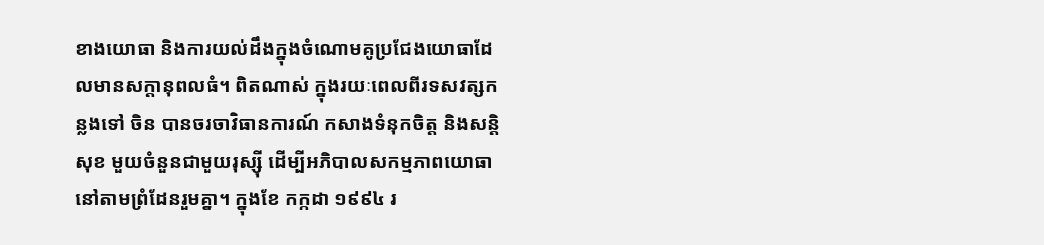ខាងយោធា និងការយល់ដឹងក្នុងចំណោមគូប្រជែងយោធាដែលមានសក្តានុពលធំ។ ពិតណាស់ ក្នុងរយៈពេលពីរទសវត្សកន្លងទៅ ចិន បានចរចាវិធានការណ៍ កសាងទំនុកចិត្ត និងសន្តិសុខ មួយចំនួនជាមួយរុស្ស៊ី ដើម្បីអភិបាលសកម្មភាពយោធានៅតាមព្រំដែនរួមគ្នា។ ក្នុងខែ កក្កដា ១៩៩៤ រ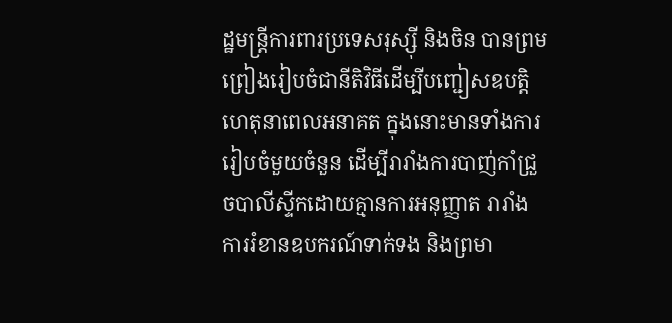ដ្ឋមន្ត្រីការពារប្រទេសរុស្ស៊ី និងចិន បានព្រមព្រៀងរៀបចំជានីតិវិធីដើម្បីបញ្ជៀសឧបត្តិហេតុនាពេលអនាគត ក្នុងនោះមានទាំងការរៀបចំមួយចំនួន ដើម្បីរារាំងការបាញ់កាំជ្រួចបាលីស្ទីកដោយគ្មានការអនុញ្ញាត រារាំងការរំខានឧបករណ៍ទាក់ទង និងព្រមា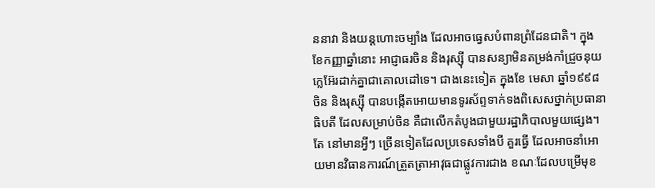ននាវា និងយន្តហោះចម្បាំង ដែលអាចធ្វេសបំពានព្រំដែនជាតិ។ ក្នុងខែកញ្ញាឆ្នាំនោះ អាជ្ញាធរចិន និងរុស្ស៊ី បានសន្យាមិនតម្រង់កាំជ្រួចនុយក្លេអ៊ែរដាក់គ្នាជាគោលដៅទេ។ ជាងនេះទៀត ក្នុងខែ មេសា ឆ្នាំ១៩៩៨ ចិន និងរុស្ស៊ី បានបង្កើតអោយមានទូរស័ព្ទទាក់ទងពិសេសថ្នាក់ប្រធានាធិបតី ដែលសម្រាប់ចិន គឺជាលើកតំបូងជាមួយរដ្ឋាភិបាលមួយផ្សេង។
តែ នៅមានអ្វីៗ ច្រើនទៀតដែលប្រទេសទាំងបី គួរធ្វើ ដែលអាចនាំអោយមានវិធានការណ៍ត្រួតត្រាអាវុធជាផ្លូវការជាង ខណៈដែលបម្រើមុខ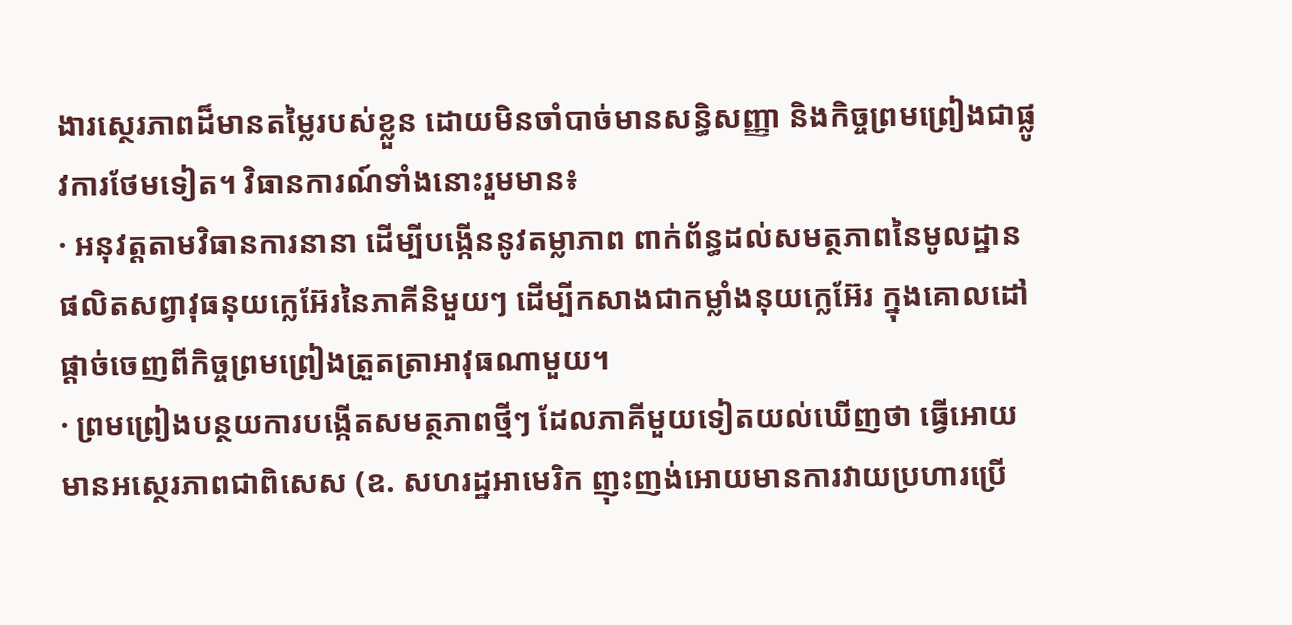ងារស្ថេរភាពដ៏មានតម្លៃរបស់ខ្លួន ដោយមិនចាំបាច់មានសន្ធិសញ្ញា និងកិច្ចព្រមព្រៀងជាផ្លូវការថែមទៀត។ វិធានការណ៍ទាំងនោះរួមមាន៖
· អនុវត្តតាមវិធានការនានា ដើម្បីបង្កើននូវតម្លាភាព ពាក់ព័ន្ធដល់សមត្ថភាពនៃមូលដ្ឋានផលិតសព្វាវុធនុយក្លេអ៊ែរនៃភាគីនិមួយៗ ដើម្បីកសាងជាកម្លាំងនុយក្លេអ៊ែរ ក្នុងគោលដៅផ្តាច់ចេញពីកិច្ចព្រមព្រៀងត្រួតត្រាអាវុធណាមួយ។
· ព្រមព្រៀងបន្ថយការបង្កើតសមត្ថភាពថ្មីៗ ដែលភាគីមួយទៀតយល់ឃើញថា ធ្វើអោយមានអស្ថេរភាពជាពិសេស (ឧ. សហរដ្ឋអាមេរិក ញុះញង់អោយមានការវាយប្រហារប្រើ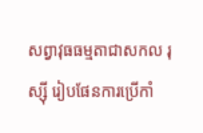សព្វាវុធធម្មតាជាសកល រុស្ស៊ី រៀបផែនការប្រើកាំ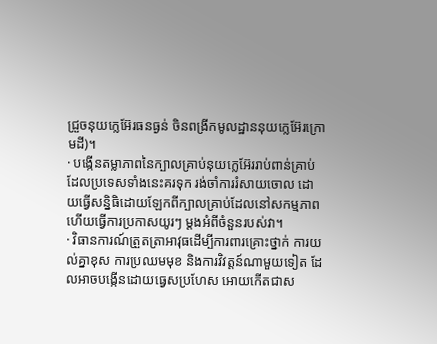ជ្រួចនុយក្លេអ៊ែរធនធ្ងន់ ចិនពង្រីកមូលដ្ឋាននុយក្លេអ៊ែរក្រោមដី)។
· បង្កើនតម្លាភាពនៃក្បាលគ្រាប់នុយក្លេអ៊ែររាប់ពាន់គ្រាប់ ដែលប្រទេសទាំងនេះគរទុក រង់ចាំការរំសាយចោល ដោយធ្វើសន្និធិដោយឡែកពីក្បាលគ្រាប់ដែលនៅសកម្មភាព ហើយធ្វើការប្រកាសយូរៗ ម្តងអំពីចំនួនរបស់វា។
· វិធានការណ៍ត្រួតត្រាអាវុធដើម្បីការពារគ្រោះថ្នាក់ ការយល់គ្នាខុស ការប្រឈមមុខ និងការវិវត្តន៍ណាមួយទៀត ដែលអាចបង្កើនដោយធ្វេសប្រហែស អោយកើតជាស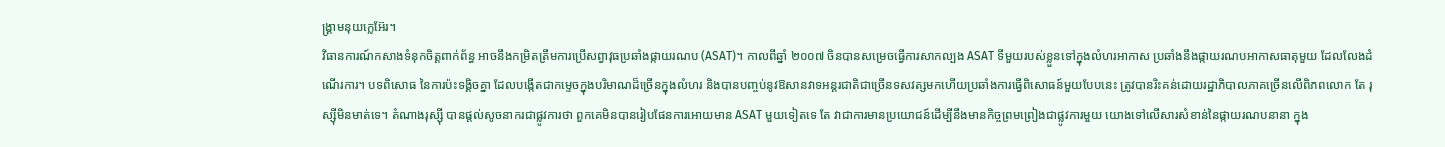ង្គ្រាមនុយក្លេអ៊ែរ។
វិធានការណ៍កសាងទំនុកចិត្តពាក់ព័ន្ធ អាចនឹងកម្រិតត្រឹមការប្រើសព្វាវុធប្រឆាំងផ្កាយរណប (ASAT)។ កាលពីឆ្នាំ ២០០៧ ចិនបានសម្រេចធ្វើការសាកល្បង ASAT ទីមួយរបស់ខ្លួនទៅក្នុងលំហរអាកាស ប្រឆាំងនឹងផ្កាយរណបអាកាសធាតុមួយ ដែលលែងដំណើរការ។ បទពិសោធ នៃការប៉ះទង្គិចគ្នា ដែលបង្កើតជាកម្ទេចក្នុងបរិមាណដ៏ច្រើនក្នុងលំហរ និងបានបញ្ចប់នូវឱសានវាទអន្តរជាតិជាច្រើនទសវត្សមកហើយប្រឆាំងការធ្វើពិសោធន៍មួយបែបនេះ ត្រូវបានរិះគន់ដោយរដ្ឋាភិបាលភាគច្រើនលើពិភពលោក តែ រុស្ស៊ីមិនមាត់ទេ។ តំណាងរុស្ស៊ី បានផ្តល់សូចនាករជាផ្លូវការថា ពួកគេមិនបានរៀបផែនការអោយមាន ASAT មួយទៀតទេ តែ វាជាការមានប្រយោជន៍ដើម្បីនឹងមានកិច្ចព្រមព្រៀងជាផ្លូវការមួយ យោងទៅលើសារសំខាន់នៃផ្កាយរណបនានា ក្នុង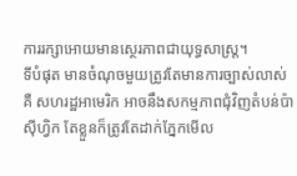ការរក្សាអោយមានស្ថេរភាពជាយុទ្ធសាស្ត្រ។
ទីបំផុត មានចំណុចមួយត្រូវតែមានការច្បាស់លាស់ គឺ សហរដ្ឋអាមេរិក អាចនឹងសកម្មភាពជុំវិញតំបន់ប៉ាស៊ីហ្វិក តែខ្លួនក៏ត្រូវតែដាក់ភ្នែកមើល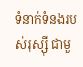ទំនាក់ទំនងរបស់រុស្ស៊ី ជាមួ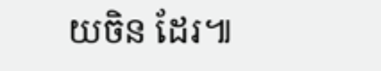យចិន ដែរ៕